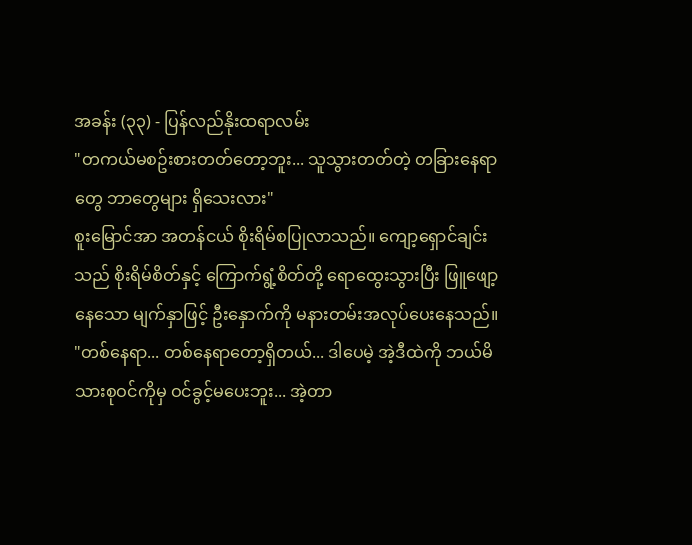အခန်း (၃၃) - ပြန်လည်နိုးထရာလမ်း
"တကယ်မစဥ်းစားတတ်တော့ဘူး... သူသွားတတ်တဲ့ တခြားနေရာတွေ ဘာတွေများ ရှိသေးလား"
စူးမြောင်အာ အတန်ငယ် စိုးရိမ်စပြုလာသည်။ ကျော့ရှောင်ချင်းသည် စိုးရိမ်စိတ်နှင့် ကြောက်ရွံ့စိတ်တို့ ရောထွေးသွားပြီး ဖြူဖျော့နေသော မျက်နှာဖြင့် ဦးနှောက်ကို မနားတမ်းအလုပ်ပေးနေသည်။
"တစ်နေရာ... တစ်နေရာတော့ရှိတယ်... ဒါပေမဲ့ အဲ့ဒီထဲကို ဘယ်မိသားစုဝင်ကိုမှ ဝင်ခွင့်မပေးဘူး... အဲ့တာ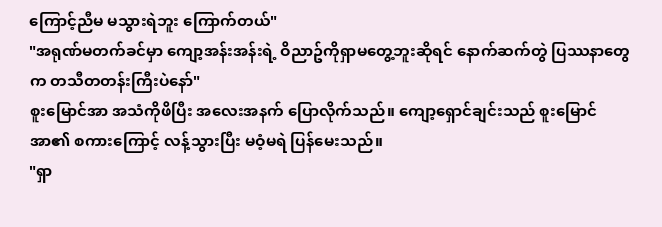ကြောင့်ညီမ မသွားရဲဘူး ကြောက်တယ်"
"အရုဏ်မတက်ခင်မှာ ကျော့အန်းအန်းရဲ့ ဝိညာဥ်ကိုရှာမတွေ့ဘူးဆိုရင် နောက်ဆက်တွဲ ပြဿနာတွေက တသီတတန်းကြီးပဲနော်"
စူးမြောင်အာ အသံကိုဖိပြီး အလေးအနက် ပြောလိုက်သည်။ ကျော့ရှောင်ချင်းသည် စူးမြောင်အာ၏ စကားကြောင့် လန့်သွားပြီး မဝံ့မရဲ ပြန်မေးသည်။
"ရှာ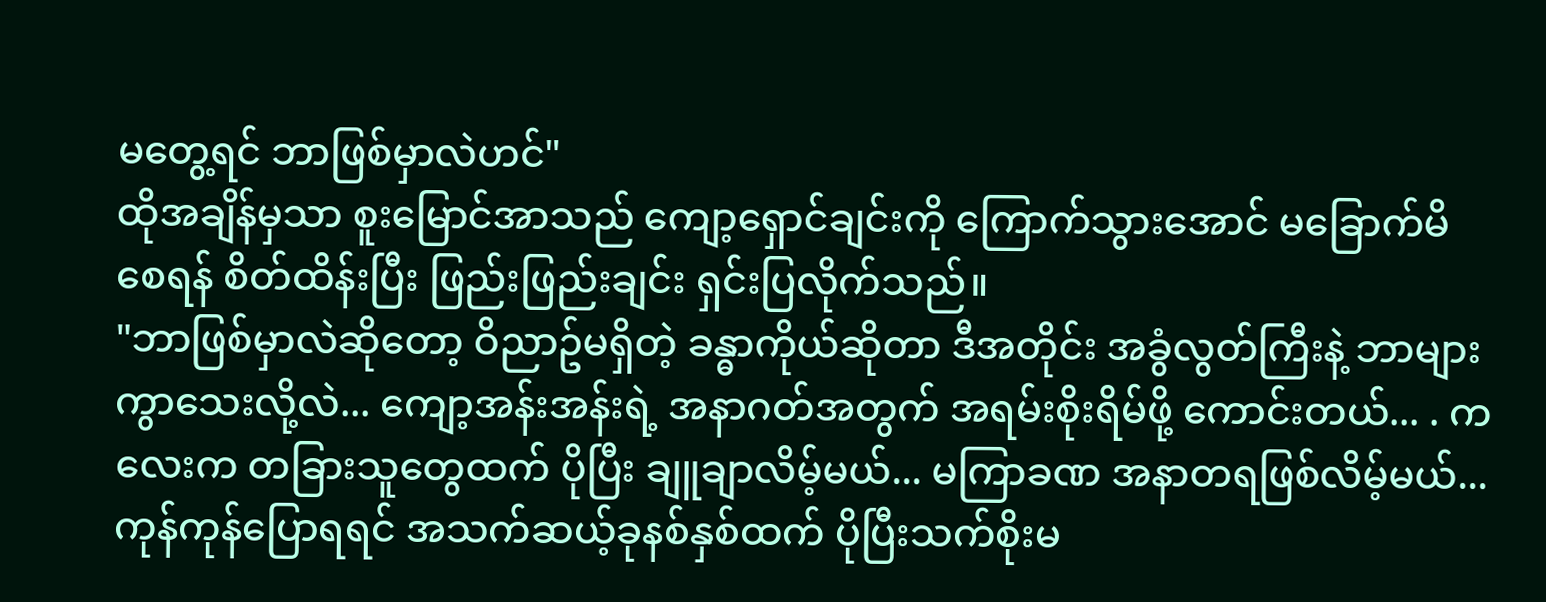မတွေ့ရင် ဘာဖြစ်မှာလဲဟင်"
ထိုအချိန်မှသာ စူးမြောင်အာသည် ကျော့ရှောင်ချင်းကို ကြောက်သွားအောင် မခြောက်မိစေရန် စိတ်ထိန်းပြီး ဖြည်းဖြည်းချင်း ရှင်းပြလိုက်သည်။
"ဘာဖြစ်မှာလဲဆိုတော့ ဝိညာဥ်မရှိတဲ့ ခန္ဓာကိုယ်ဆိုတာ ဒီအတိုင်း အခွံလွတ်ကြီးနဲ့ ဘာများကွာသေးလို့လဲ... ကျော့အန်းအန်းရဲ့ အနာဂတ်အတွက် အရမ်းစိုးရိမ်ဖို့ ကောင်းတယ်... . ကလေးက တခြားသူတွေထက် ပိုပြီး ချူချာလိမ့်မယ်... မကြာခဏ အနာတရဖြစ်လိမ့်မယ်... ကုန်ကုန်ပြောရရင် အသက်ဆယ့်ခုနစ်နှစ်ထက် ပိုပြီးသက်စိုးမ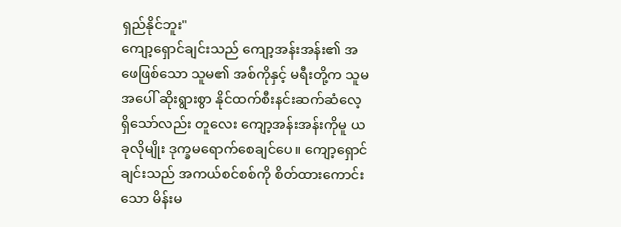ရှည်နိုင်ဘူး"
ကျော့ရှောင်ချင်းသည် ကျော့အန်းအန်း၏ အဖေဖြစ်သော သူမ၏ အစ်ကိုနှင့် မရီးတို့က သူမအပေါ် ဆိုးရွားစွာ နိုင်ထက်စီးနင်းဆက်ဆံလေ့ ရှိသော်လည်း တူလေး ကျော့အန်းအန်းကိုမူ ယခုလိုမျိုး ဒုက္ခမရောက်စေချင်ပေ။ ကျော့ရှောင်ချင်းသည် အကယ်စင်စစ်ကို စိတ်ထားကောင်းသော မိန်းမ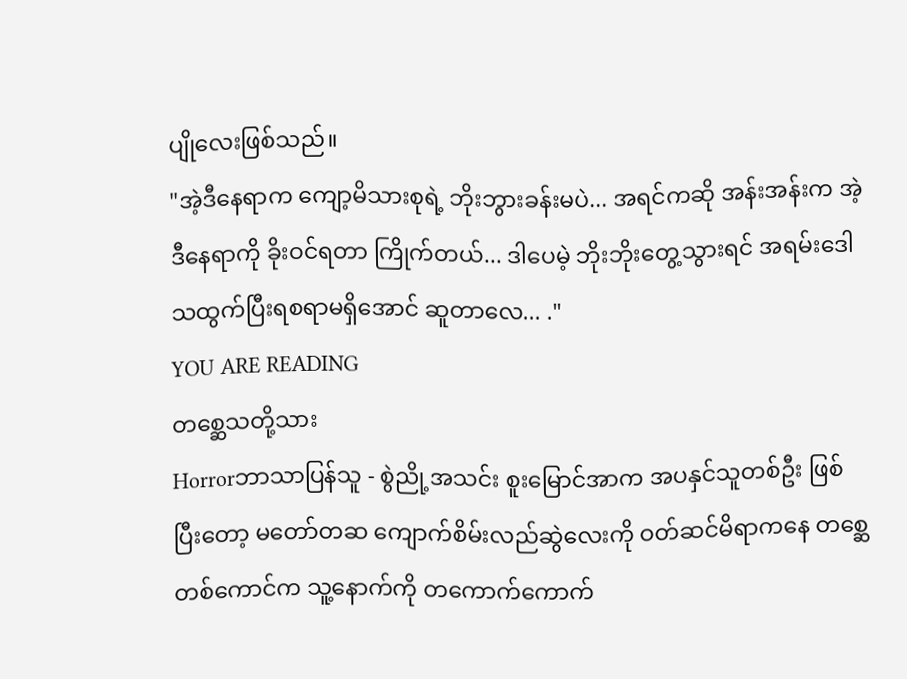ပျိုလေးဖြစ်သည်။
"အဲ့ဒီနေရာက ကျော့မိသားစုရဲ့ ဘိုးဘွားခန်းမပဲ... အရင်ကဆို အန်းအန်းက အဲ့ဒီနေရာကို ခိုးဝင်ရတာ ကြိုက်တယ်... ဒါပေမဲ့ ဘိုးဘိုးတွေ့သွားရင် အရမ်းဒေါသထွက်ပြီးရစရာမရှိအောင် ဆူတာလေ... ."
YOU ARE READING
တစ္ဆေသတို့သား
Horrorဘာသာပြန်သူ - စွဲညို့အသင်း စူးမြောင်အာက အပနှင်သူတစ်ဦး ဖြစ်ပြီးတော့ မတော်တဆ ကျောက်စိမ်းလည်ဆွဲလေးကို ဝတ်ဆင်မိရာကနေ တစ္ဆေတစ်ကောင်က သူ့နောက်ကို တကောက်ကောက်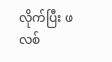လိုက်ပြီး ဖလစ်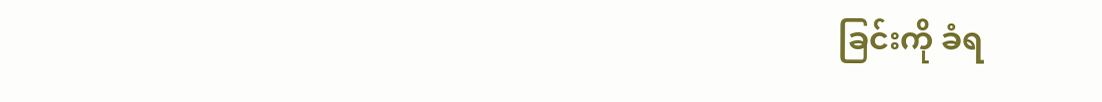ခြင်းကို ခံရ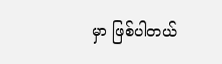မှာ ဖြစ်ပါတယ်